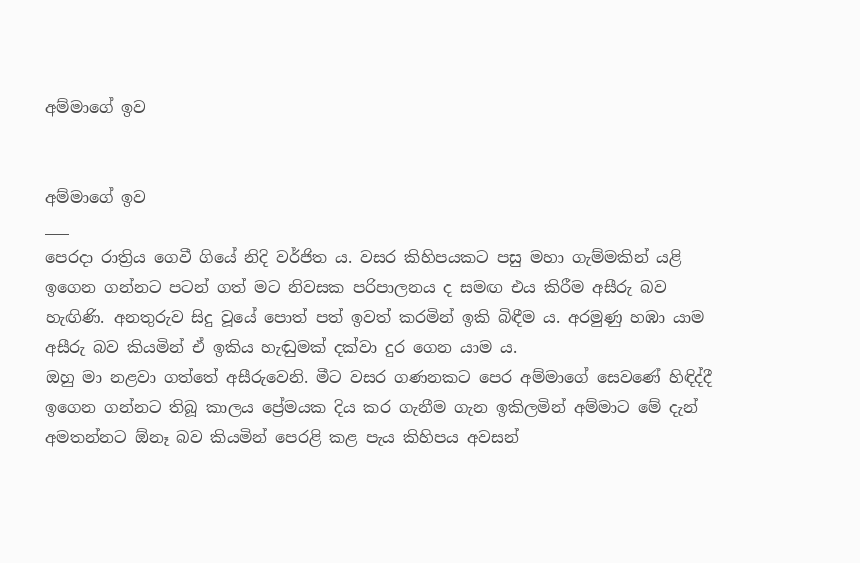අම්මාගේ ඉව


අම්මාගේ ඉව
___
පෙරදා රාත්‍රිය ගෙවී ගියේ නිදි වර්ජිත ය. වසර කිහිපයකට පසු මහා ගැම්මකින් යළි ඉගෙන ගන්නට පටන් ගත් මට නිවසක පරිපාලනය ද සමඟ එය කිරීම අසීරු බව හැඟිණි. අනතුරුව සිදු වූයේ පොත් පත් ඉවත් කරමින් ඉකි බිඳීම ය. අරමුණු හඹා යාම අසීරු බව කියමින් ඒ ඉකිය හැඬුමක් දක්වා දුර ගෙන යාම ය.
ඔහු මා නළවා ගත්තේ අසීරුවෙනි. මීට වසර ගණනකට පෙර අම්මාගේ සෙවණේ හිඳිද්දී ඉගෙන ගන්නට තිබූ කාලය ප්‍රේමයක දිය කර ගැනීම ගැන ඉකිලමින් අම්මාට මේ දැන් අමතන්නට ඕනෑ බව කියමින් පෙරළි කළ පැය කිහිපය අවසන්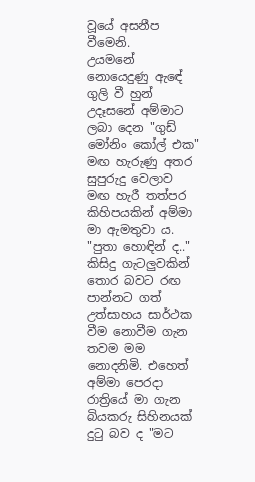වූයේ අසනීප වීමෙනි.
උයමනේ නොයෙදුණු ඇඳේ ගුලි වී හුන් උදෑසනේ අම්මාට ලබා දෙන "ගුඩ් මෝනිං කෝල් එක" මඟ හැරුණු අතර සුපුරුදු වෙලාව මඟ හැරී තත්පර කිහිපයකින් අම්මා මා ඇමතුවා ය.
"පුතා හොඳින් ද.."
කිසිදු ගැටලුවකින් තොර බවට රඟ පාන්නට ගත් උත්සාහය සාර්ථක වීම නොවීම ගැන තවම මම නොදනිමි. එහෙත් අම්මා පෙරදා රාත්‍රියේ මා ගැන බියකරු සිහිනයක් දුටු බව ද "මට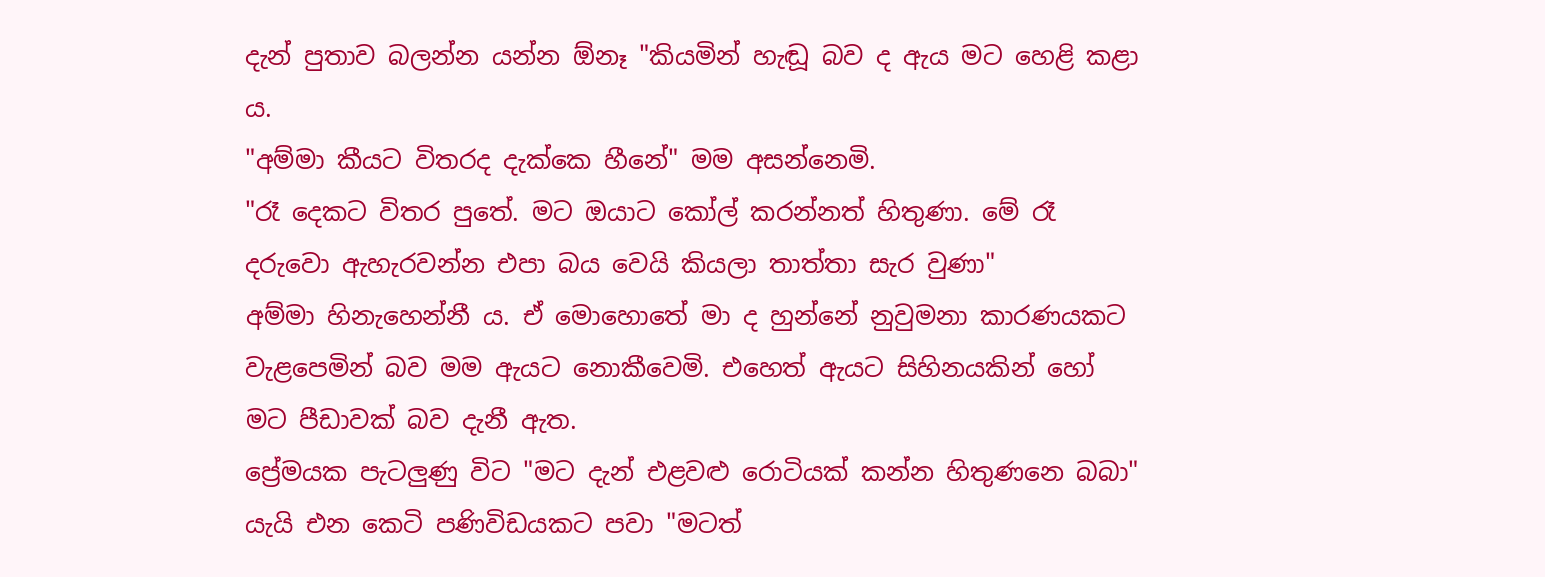දැන් පුතාව බලන්න යන්න ඕනෑ "කියමින් හැඬූ බව ද ඇය මට හෙළි කළා ය.
"අම්මා කීයට විතරද දැක්කෙ හීනේ" මම අසන්නෙමි.
"රෑ දෙකට විතර පුතේ. මට ඔයාට කෝල් කරන්නත් හිතුණා. මේ රෑ දරුවො ඇහැරවන්න එපා බය වෙයි කියලා තාත්තා සැර වුණා"
අම්මා හිනැහෙන්නී ය. ඒ මොහොතේ මා ද හුන්නේ නුවුමනා කාරණයකට වැළපෙමින් බව මම ඇයට නොකීවෙමි. එහෙත් ඇයට සිහිනයකින් හෝ මට පීඩාවක් බව දැනී ඇත.
ප්‍රේමයක පැටලුණු විට "මට දැන් එළවළු රොටියක් කන්න හිතුණනෙ බබා" යැයි එන කෙටි පණිවිඩයකට පවා "මටත්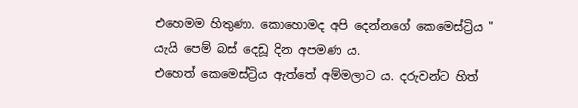එහෙමම හිතුණා. කොහොමද අපි දෙන්නගේ කෙමෙස්ට්‍රිය " යැයි පෙම් බස් දෙඩූ දින අපමණ ය.
එහෙත් කෙමෙස්ට්‍රිය ඇත්තේ අම්මලාට ය. දරුවන්ට හිත්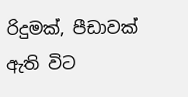රිදුමක්, පීඩාවක් ඇති විට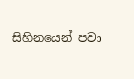සිහිනයෙන් පවා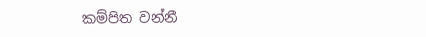කම්පිත වන්නී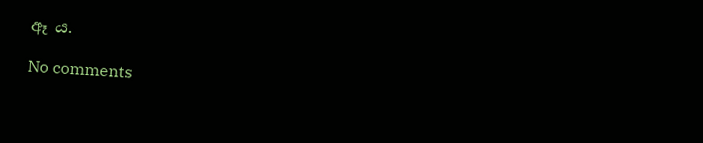ඈ ය.

No comments